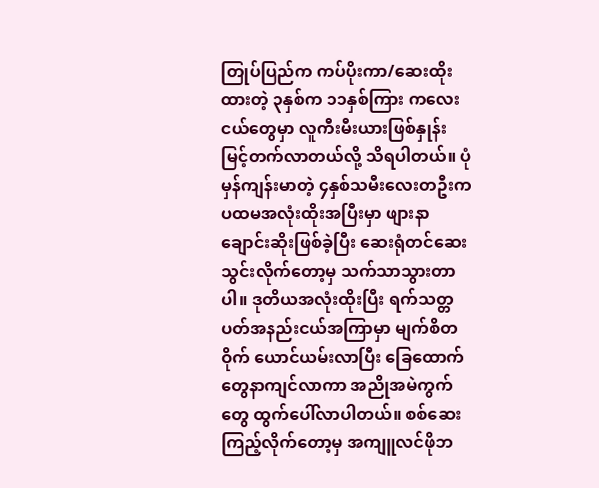တြုပ်ပြည်က ကပ်ပိုးကာ/ဆေးထိုးထားတဲ့ ၃နှစ်က ၁၁နှစ်ကြား ကလေးငယ်တွေမှာ လူကီးမီးယားဖြစ်နှုန်း မြင့်တက်လာတယ်လို့ သိရပါတယ်။ ပုံမှန်ကျန်းမာတဲ့ ၄နှစ်သမီးလေးတဦးက ပထမအလုံးထိုးအပြီးမှာ ဖျားနာချောင်းဆိုးဖြစ်ခဲ့ပြီး ဆေးရုံတင်ဆေးသွင်းလိုက်တော့မှ သက်သာသွားတာပါ။ ဒုတိယအလုံးထိုးပြီး ရက်သတ္တပတ်အနည်းငယ်အကြာမှာ မျက်စိတဝိုက် ယောင်ယမ်းလာပြီး ခြေထောက်တွေနာကျင်လာကာ အညိုအမဲကွက်တွေ ထွက်ပေါ်လာပါတယ်။ စစ်ဆေးကြည့်လိုက်တော့မှ အကျူလင်ဖိုဘ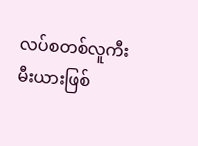လပ်စတစ်လူကီးမီးယားဖြစ်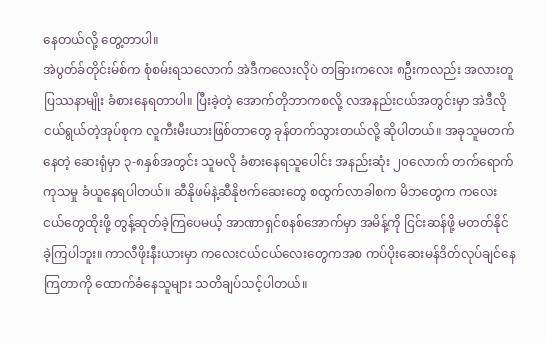နေတယ်လို့ တွေ့တာပါ။
အဲပွတ်ခ်တိုင်းမ်စ်က စုံစမ်းရသလောက် အဲဒီကလေးလိုပဲ တခြားကလေး ၈ဦးကလည်း အလားတူပြဿနာမျိုး ခံစားနေရတာပါ။ ပြီးခဲ့တဲ့ အောက်တိုဘာကစလို့ လအနည်းငယ်အတွင်းမှာ အဲဒီလိုငယ်ရွယ်တဲ့အုပ်စုက လူကီးမီးယားဖြစ်တာတွေ ခုန်တက်သွားတယ်လို့ ဆိုပါတယ်။ အခုသူမတက်နေတဲ့ ဆေးရုံမှာ ၃-၈နှစ်အတွင်း သူမလို ခံစားနေရသူပေါင်း အနည်းဆုံး ၂၀လောက် တက်ရောက်ကုသမှု ခံယူနေရပါတယ်။ ဆီနိုဖမ်နဲ့ဆီနိုဗက်ဆေးတွေ စထွက်လာခါစက မိဘတွေက ကလေးငယ်တွေထိုးဖို့ တွန့်ဆုတ်ခဲ့ကြပေမယ့် အာဏာရှင်စနစ်အောက်မှာ အမိန့်ကို ငြင်းဆန်ဖို့ မတတ်နိုင်ခဲ့ကြပါဘူး။ ကာလီဖိုးနီးယားမှာ ကလေးငယ်ငယ်လေးတွေကအစ ကပ်ပိုးဆေးမန်ဒိတ်လုပ်ချင်နေကြတာကို ထောက်ခံနေသူများ သတိချပ်သင့်ပါတယ်။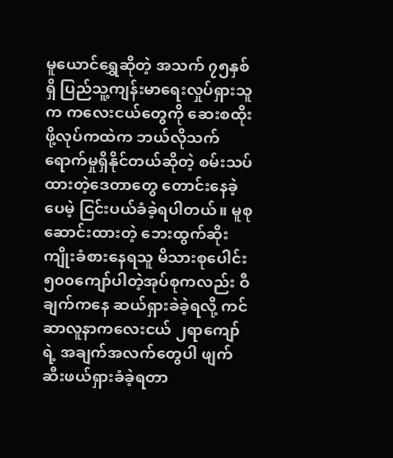မူယောင်ရွှေဆိုတဲ့ အသက် ၇၅နှစ်ရှိ ပြည်သူ့ကျန်းမာရေးလှုပ်ရှားသူက ကလေးငယ်တွေကို ဆေးစထိုးဖို့လုပ်ကထဲက ဘယ်လိုသက်ရောက်မှုရှိနိုင်တယ်ဆိုတဲ့ စမ်းသပ်ထားတဲ့ဒေတာတွေ တောင်းနေခဲ့ပေမဲ့ ငြင်းပယ်ခံခဲ့ရပါတယ်။ မူစုဆောင်းထားတဲ့ ဘေးထွက်ဆိုးကျိုးခံစားနေရသူ မိသားစုပေါင်း ၅၀၀ကျော်ပါတဲ့အုပ်စုကလည်း ဝီချက်ကနေ ဆယ်ရှားခဲခဲ့ရလို့ ကင်ဆာလူနာကလေးငယ် ၂ရာကျော်ရဲ့ အချက်အလက်တွေပါ ဖျက်ဆီးဖယ်ရှားခံခဲ့ရတာ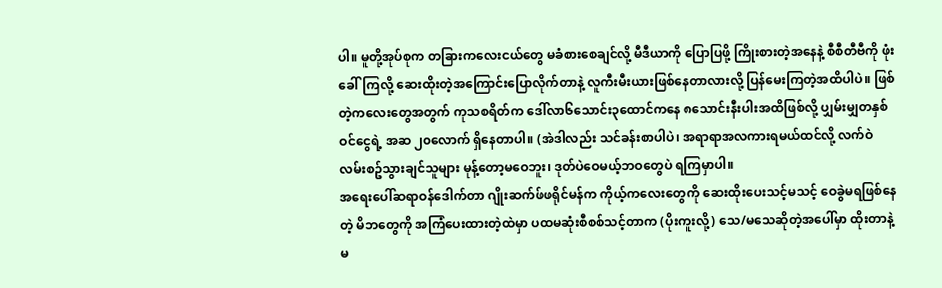ပါ။ မူတို့အုပ်စုက တခြားကလေးငယ်တွေ မခံစားစေချင်လို့ မီဒီယာကို ပြောပြဖို့ ကြိုးစားတဲ့အနေနဲ့ စီစီတီဗီကို ဖုံးခေါ်ကြလို့ ဆေးထိုးတဲ့အကြောင်းပြောလိုက်တာနဲ့ လူကီးမီးယားဖြစ်နေတာလားလို့ ပြန်မေးကြတဲ့အထိပါပဲ။ ဖြစ်တဲ့ကလေးတွေအတွက် ကုသစရိတ်က ဒေါ်လာ၆သောင်း၃ထောင်ကနေ ၈သောင်းနီးပါးအထိဖြစ်လို့ ပျှမ်းမျှတနှစ်ဝင်ငွေရဲ့ အဆ ၂၀လောက် ရှိနေတာပါ။ (အဲဒါလည်း သင်ခန်းစာပါပဲ၊ အရာရာအလကားရမယ်ထင်လို့ လက်ဝဲလမ်းစဥ်သွားချင်သူများ မုန့်တော့မဝေဘူး၊ ဒုတ်ပဲဝေမယ့်ဘဝတွေပဲ ရကြမှာပါ။
အရေးပေါ်ဆရာဝန်ဒေါက်တာ ဂျိုးဆက်ဖ်ဖရိုင်မန်က ကိုယ့်ကလေးတွေကို ဆေးထိုးပေးသင့်မသင့် ဝေခွဲမရဖြစ်နေတဲ့ မိဘတွေကို အကြံပေးထားတဲ့ထဲမှာ ပထမဆုံးစီစစ်သင့်တာက (ပိုးကူးလို့) သေ/မသေဆိုတဲ့အပေါ်မှာ ထိုးတာနဲ့ မ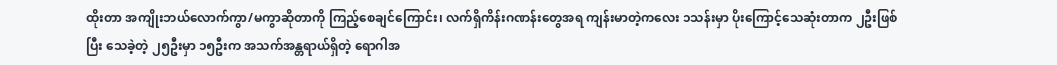ထိုးတာ အကျိုးဘယ်လောက်ကွာ/မကွာဆိုတာကို ကြည့်စေချင်ကြောင်း၊ လက်ရှိကိန်းဂဏန်းတွေအရ ကျန်းမာတဲ့ကလေး ၁သန်းမှာ ပိုးကြောင့်သေဆုံးတာက ၂ဦးဖြစ်ပြီး သေခဲ့တဲ့ ၂၅ဦးမှာ ၁၅ဦးက အသက်အန္တရာယ်ရှိတဲ့ ရောဂါအ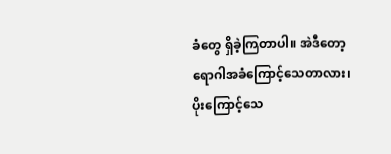ခံတွေ ရှိခဲ့ကြတာပါ။ အဲဒီတော့ ရောဂါအခံကြောင့်သေတာလား၊ ပိုးကြောင့်သေ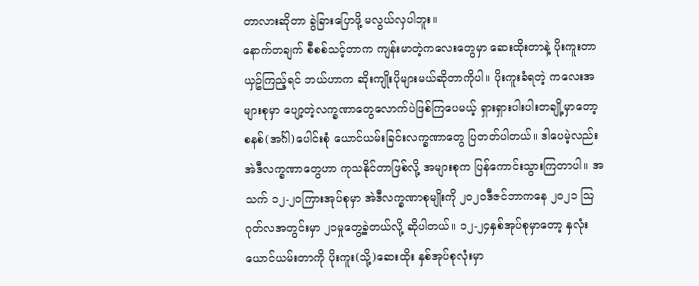တာလားဆိုတာ ခွဲခြားပြောဖို့ မလွယ်လှပါဘူး။
နောက်တချက် စီစစ်သင့်တာက ကျန်းမာတဲ့ကလေးတွေမှာ ဆေးထိုးတာနဲ့ ပိုးကူးတာယှဥ်ကြည့်ရင် ဘယ်ဟာက ဆိုးကျိုးပိုများမယ်ဆိုတာကိုပါ။ ပိုးကူးခံရတဲ့ ကလေးအများစုမှာ ပျော့တဲ့လက္ခဏာတွေလောက်ပဲဖြစ်ကြပေမယ့် ရှားရှားပါးပါးတချို့မှာတော့ စနစ်(အင်္ဂါ)ပေါင်းစုံ ယောင်ယမ်းခြင်းလက္ခဏာတွေ ပြတတ်ပါတယ်။ ဒါပေမဲ့လည်း အဲဒီလက္ခဏာတွေဟာ ကုသနိုင်တာဖြစ်လို့ အများစုက ပြန်ကောင်းသွားကြတာပါ။ အသက် ၁၂-၂၀ကြားအုပ်စုမှာ အဲဒီလက္ခဏာစုမျိုးကို ၂၀၂၀ဒီဇင်ဘာကနေ ၂၀၂၁ ဩဂုတ်လအတွင်းမှာ ၂၁မှုတွေ့ခဲ့တယ်လို့ ဆိုပါတယ်။ ၁၂-၂၄နှစ်အုပ်စုမှာတော့ နှလုံးယောင်ယမ်းတာကို ပိုးကူး(သို့)ဆေးထိုး နှစ်အုပ်စုလုံးမှာ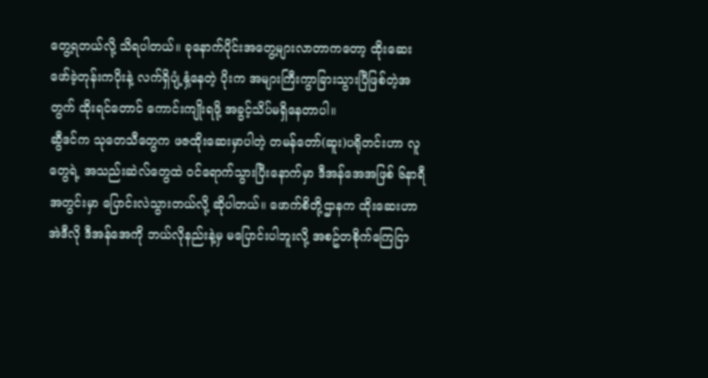တွေ့ရတယ်လို့ သိရပါတယ်။ ခုနောက်ပိုင်းအတွေ့များလာတာကတော့ ထိုးဆေးဖော်ခဲ့တုန်းကပိုးနဲ့ လက်ရှိပျံ့နှံ့နေတဲ့ ပိုးက အများကြီးကွာခြားသွားပြီဖြစ်တဲ့အတွက် ထိုးရင်တောင် ကောင်းကျိုးရဖို့ အခွင့်သိပ်မရှိနေတာပါ။
ဆွီဒင်က သုတေသီတွေက ဖဇထိုးဆေးမှာပါတဲ့ တမန်တော်(ဆူး)ပရိုတင်းဟာ လူတွေရဲ့ အသည်းဆဲလ်တွေထဲ ဝင်ရောက်သွားပြီးနောက်မှာ ဒီအန်အေအဖြစ် ၆နာရီအတွင်းမှာ ပြောင်းလဲသွားတယ်လို့ ဆိုပါတယ်။ ဖောက်စိတို့ဌာနက ထိုးဆေးဟာ အဲဒီလို ဒီအန်အေကို ဘယ်လိုနည်းနဲ့မှ မပြောင်းပါဘူးလို့ အစဥ်တစိုက်ကြေငြာ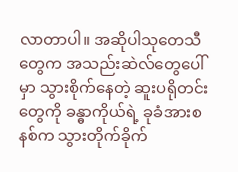လာတာပါ။ အဆိုပါသုတေသီတွေက အသည်းဆဲလ်တွေပေါ်မှာ သွားစိုက်နေတဲ့ ဆူးပရိုတင်းတွေကို ခန္ဓာကိုယ်ရဲ့ ခုခံအားစနစ်က သွားတိုက်ခိုက်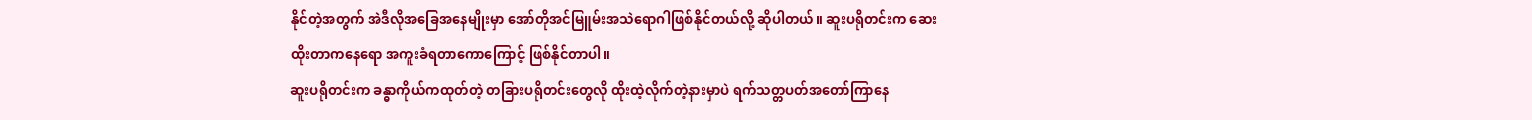နိုင်တဲ့အတွက် အဲဒီလိုအခြေအနေမျိုးမှာ အော်တိုအင်မြူမ်းအသဲရောဂါဖြစ်နိုင်တယ်လို့ ဆိုပါတယ်။ ဆူးပရိုတင်းက ဆေးထိုးတာကနေရော အကူးခံရတာကောကြောင့် ဖြစ်နိုင်တာပါ။
ဆူးပရိုတင်းက ခန္ဓာကိုယ်ကထုတ်တဲ့ တခြားပရိုတင်းတွေလို ထိုးထဲ့လိုက်တဲ့နားမှာပဲ ရက်သတ္တပတ်အတော်ကြာနေ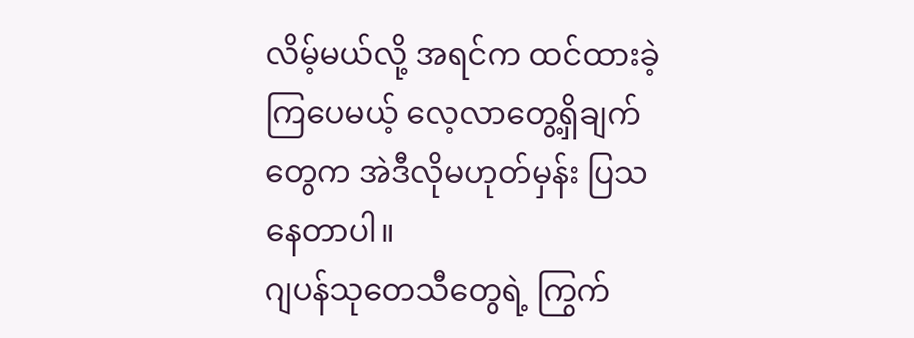လိမ့်မယ်လို့ အရင်က ထင်ထားခဲ့ကြပေမယ့် လေ့လာတွေ့ရှိချက်တွေက အဲဒီလိုမဟုတ်မှန်း ပြသနေတာပါ။
ဂျပန်သုတေသီတွေရဲ့ ကြွက်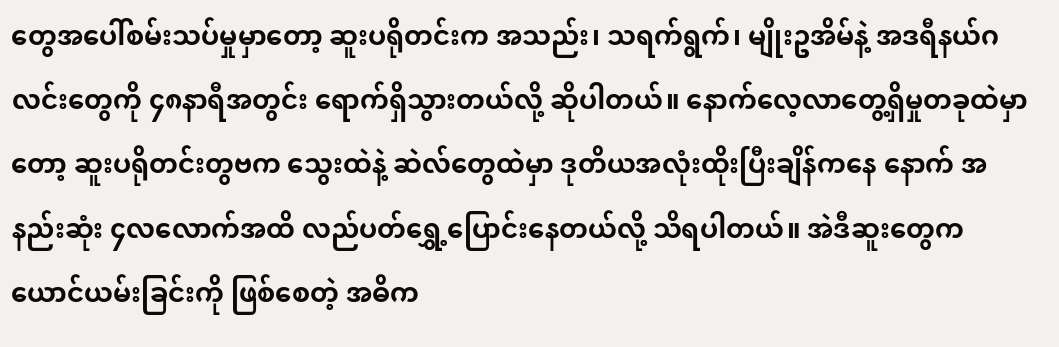တွေအပေါ်စမ်းသပ်မှုမှာတော့ ဆူးပရိုတင်းက အသည်း၊ သရက်ရွက်၊ မျိုးဥအိမ်နဲ့ အဒရီနယ်ဂလင်းတွေကို ၄၈နာရီအတွင်း ရောက်ရှိသွားတယ်လို့ ဆိုပါတယ်။ နောက်လေ့လာတွေ့ရှိမှုတခုထဲမှာတော့ ဆူးပရိုတင်းတွဗက သွေးထဲနဲ့ ဆဲလ်တွေထဲမှာ ဒုတိယအလုံးထိုးပြီးချိန်ကနေ နောက် အနည်းဆုံး ၄လလောက်အထိ လည်ပတ်ရွှေ့ပြောင်းနေတယ်လို့ သိရပါတယ်။ အဲဒီဆူးတွေက ယောင်ယမ်းခြင်းကို ဖြစ်စေတဲ့ အဓိက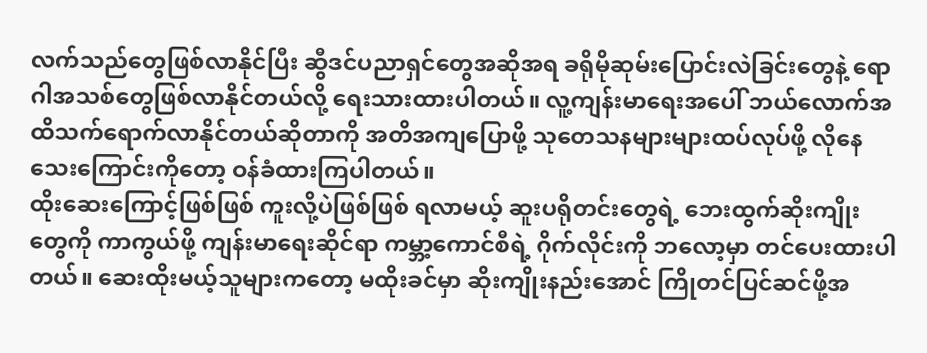လက်သည်တွေဖြစ်လာနိုင်ပြီး ဆွီဒင်ပညာရှင်တွေအဆိုအရ ခရိုမိုဆုမ်းပြောင်းလဲခြင်းတွေနဲ့ ရောဂါအသစ်တွေဖြစ်လာနိုင်တယ်လို့ ရေးသားထားပါတယ်။ လူ့ကျန်းမာရေးအပေါ် ဘယ်လောက်အထိသက်ရောက်လာနိုင်တယ်ဆိုတာကို အတိအကျပြောဖို့ သုတေသနများများထပ်လုပ်ဖို့ လိုနေသေးကြောင်းကိုတော့ ဝန်ခံထားကြပါတယ်။
ထိုးဆေးကြောင့်ဖြစ်ဖြစ် ကူးလို့ပဲဖြစ်ဖြစ် ရလာမယ့် ဆူးပရိုတင်းတွေရဲ့ ဘေးထွက်ဆိုးကျိုးတွေကို ကာကွယ်ဖို့ ကျန်းမာရေးဆိုင်ရာ ကမ္ဘာ့ကောင်စီရဲ့ ဂိုက်လိုင်းကို ဘလော့မှာ တင်ပေးထားပါတယ်။ ဆေးထိုးမယ့်သူများကတော့ မထိုးခင်မှာ ဆိုးကျိုးနည်းအောင် ကြိုတင်ပြင်ဆင်ဖို့အ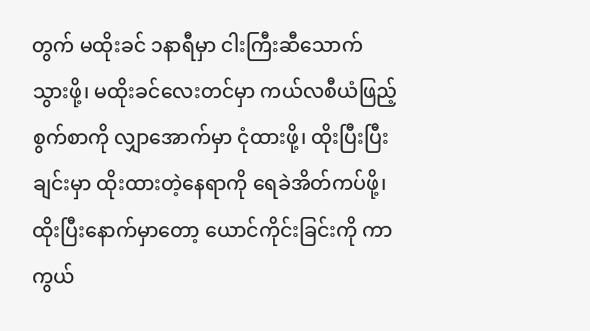တွက် မထိုးခင် ၁နာရီမှာ ငါးကြီးဆီသောက်သွားဖို့၊ မထိုးခင်လေးတင်မှာ ကယ်လစီယံဖြည့်စွက်စာကို လျှာအောက်မှာ ငုံထားဖို့၊ ထိုးပြီးပြီးချင်းမှာ ထိုးထားတဲ့နေရာကို ရေခဲအိတ်ကပ်ဖို့၊ ထိုးပြီးနောက်မှာတော့ ယောင်ကိုင်းခြင်းကို ကာကွယ်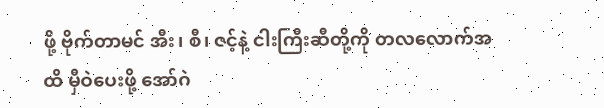ဖို့ ဗိုက်တာမင် အီး၊ စီ၊ ဇင့်နဲ့ ငါးကြီးဆီတို့ကို တလလောက်အထိ မှီဝဲပေးဖို့ အော်ဂဲ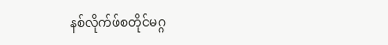နစ်လိုက်ဖ်စတိုင်မဂ္ဂ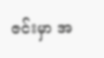ဇင်းမှာ အ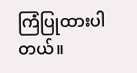ကြံပြုထားပါတယ်။